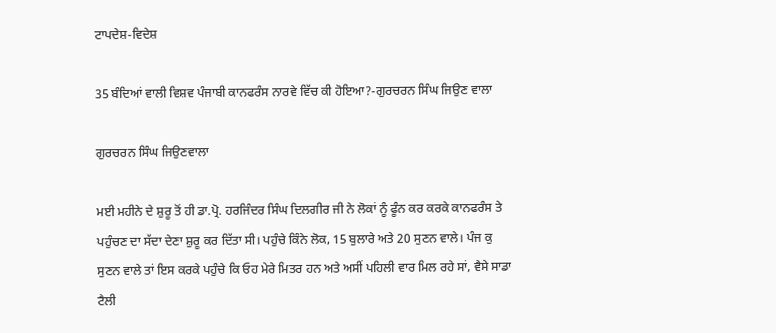ਟਾਪਦੇਸ਼-ਵਿਦੇਸ਼

35 ਬੰਦਿਆਂ ਵਾਲੀ ਵਿਸ਼ਵ ਪੰਜਾਬੀ ਕਾਨਫਰੰਸ ਨਾਰਵੇ ਵਿੱਚ ਕੀ ਹੋਇਆ?-ਗੁਰਚਰਨ ਸਿੰਘ ਜਿਉਣ ਵਾਲਾ

ਗੁਰਚਰਨ ਸਿੰਘ ਜਿਉਣਵਾਲਾ

ਮਈ ਮਹੀਨੇ ਦੇ ਸ਼ੁਰੂ ਤੋਂ ਹੀ ਡਾ.ਪ੍ਰੋ. ਹਰਜਿੰਦਰ ਸਿੰਘ ਦਿਲਗੀਰ ਜੀ ਨੇ ਲੋਕਾਂ ਨੂੰ ਫੂੰਨ ਕਰ ਕਰਕੇ ਕਾਨਫਰੰਸ ਤੇ
ਪਹੁੰਚਣ ਦਾ ਸੱਦਾ ਦੇਣਾ ਸ਼ੁਰੂ ਕਰ ਦਿੱਤਾ ਸੀ। ਪਹੁੰਚੇ ਕਿੰਨੇ ਲੋਕ, 15 ਬੁਲਾਰੇ ਅਤੇ 20 ਸੁਣਨ ਵਾਲੇ। ਪੰਜ ਕੁ
ਸੁਣਨ ਵਾਲੇ ਤਾਂ ਇਸ ਕਰਕੇ ਪਹੁੰਚੇ ਕਿ ਓਹ ਮੇਰੇ ਮਿਤਰ ਹਨ ਅਤੇ ਅਸੀਂ ਪਹਿਲੀ ਵਾਰ ਮਿਲ ਰਹੇ ਸਾਂ, ਵੈਸੇ ਸਾਡਾ
ਟੈਲੀ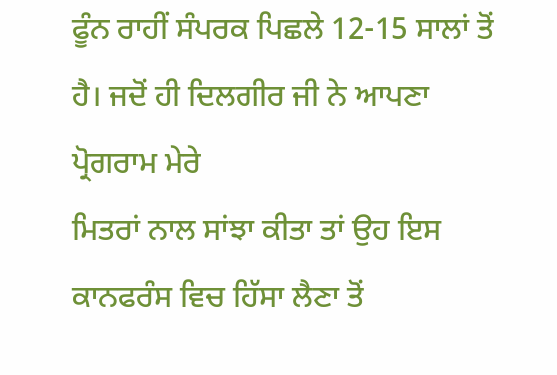ਫੂੰਨ ਰਾਹੀਂ ਸੰਪਰਕ ਪਿਛਲੇ 12-15 ਸਾਲਾਂ ਤੋਂ ਹੈ। ਜਦੋਂ ਹੀ ਦਿਲਗੀਰ ਜੀ ਨੇ ਆਪਣਾ ਪ੍ਰੋਗਰਾਮ ਮੇਰੇ
ਮਿਤਰਾਂ ਨਾਲ ਸਾਂਝਾ ਕੀਤਾ ਤਾਂ ਉਹ ਇਸ ਕਾਨਫਰੰਸ ਵਿਚ ਹਿੱਸਾ ਲੈਣਾ ਤੋਂ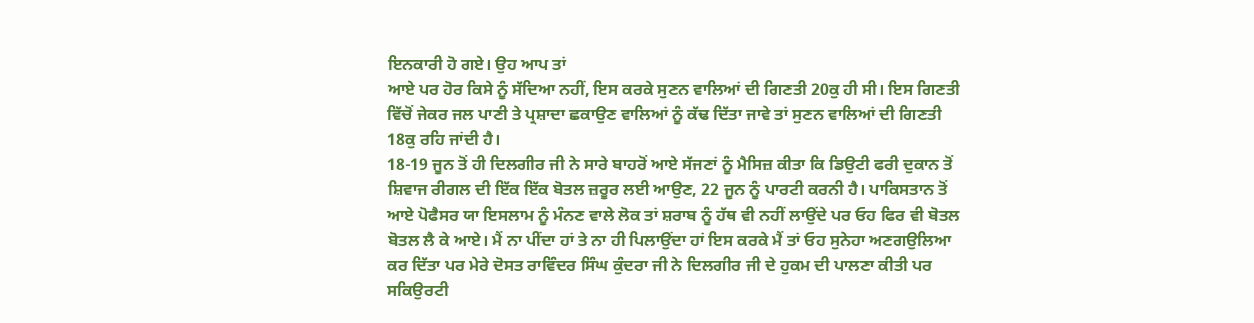ਇਨਕਾਰੀ ਹੋ ਗਏ। ਉਹ ਆਪ ਤਾਂ
ਆਏ ਪਰ ਹੋਰ ਕਿਸੇ ਨੂੰ ਸੱਦਿਆ ਨਹੀਂ, ਇਸ ਕਰਕੇ ਸੁਣਨ ਵਾਲਿਆਂ ਦੀ ਗਿਣਤੀ 20ਕੁ ਹੀ ਸੀ। ਇਸ ਗਿਣਤੀ
ਵਿੱਚੋਂ ਜੇਕਰ ਜਲ ਪਾਣੀ ਤੇ ਪ੍ਰਸ਼ਾਦਾ ਛਕਾਉਣ ਵਾਲਿਆਂ ਨੂੰ ਕੱਢ ਦਿੱਤਾ ਜਾਵੇ ਤਾਂ ਸੁਣਨ ਵਾਲਿਆਂ ਦੀ ਗਿਣਤੀ
18ਕੁ ਰਹਿ ਜਾਂਦੀ ਹੈ।
18-19 ਜੂਨ ਤੋਂ ਹੀ ਦਿਲਗੀਰ ਜੀ ਨੇ ਸਾਰੇ ਬਾਹਰੋਂ ਆਏ ਸੱਜਣਾਂ ਨੂੰ ਮੈਸਿਜ਼ ਕੀਤਾ ਕਿ ਡਿਉਟੀ ਫਰੀ ਦੁਕਾਨ ਤੋਂ
ਸ਼ਿਵਾਜ ਰੀਗਲ ਦੀ ਇੱਕ ਇੱਕ ਬੋਤਲ ਜ਼ਰੂਰ ਲਈ ਆਉਣ, 22 ਜੂਨ ਨੂੰ ਪਾਰਟੀ ਕਰਨੀ ਹੈ। ਪਾਕਿਸਤਾਨ ਤੋਂ
ਆਏ ਪੋਫੈਸਰ ਯਾ ਇਸਲਾਮ ਨੂੰ ਮੰਨਣ ਵਾਲੇ ਲੋਕ ਤਾਂ ਸ਼ਰਾਬ ਨੂੰ ਹੱਥ ਵੀ ਨਹੀਂ ਲਾਉਂਦੇ ਪਰ ਓਹ ਫਿਰ ਵੀ ਬੋਤਲ
ਬੋਤਲ ਲੈ ਕੇ ਆਏ। ਮੈਂ ਨਾ ਪੀਂਦਾ ਹਾਂ ਤੇ ਨਾ ਹੀ ਪਿਲਾਉਂਦਾ ਹਾਂ ਇਸ ਕਰਕੇ ਮੈਂ ਤਾਂ ਓਹ ਸੁਨੇਹਾ ਅਣਗਉਲਿਆ
ਕਰ ਦਿੱਤਾ ਪਰ ਮੇਰੇ ਦੋਸਤ ਰਾਵਿੰਦਰ ਸਿੰਘ ਕੁੰਦਰਾ ਜੀ ਨੇ ਦਿਲਗੀਰ ਜੀ ਦੇ ਹੁਕਮ ਦੀ ਪਾਲਣਾ ਕੀਤੀ ਪਰ
ਸਕਿਉਰਟੀ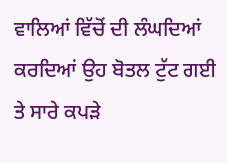ਵਾਲਿਆਂ ਵਿੱਚੋਂ ਦੀ ਲੰਘਦਿਆਂ ਕਰਦਿਆਂ ਉਹ ਬੋਤਲ ਟੁੱਟ ਗਈ ਤੇ ਸਾਰੇ ਕਪੜੇ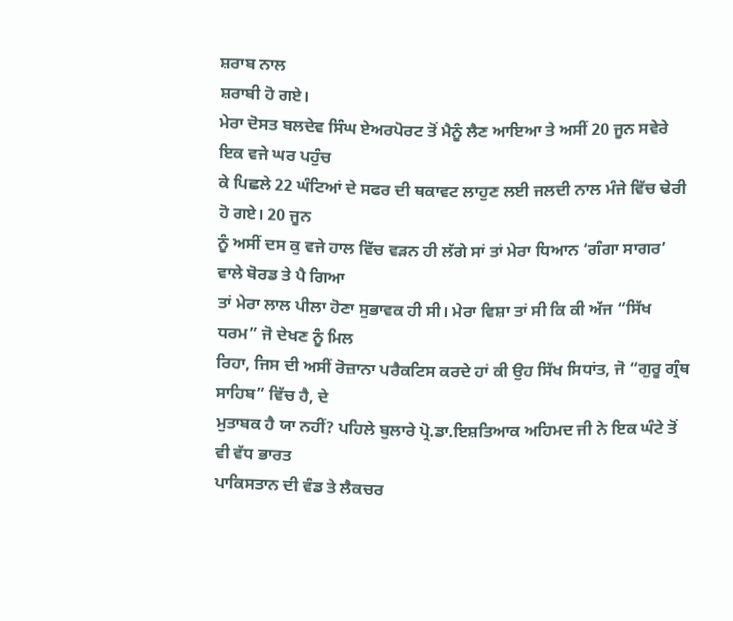ਸ਼ਰਾਬ ਨਾਲ
ਸ਼ਰਾਬੀ ਹੋ ਗਏ।
ਮੇਰਾ ਦੋਸਤ ਬਲਦੇਵ ਸਿੰਘ ਏਅਰਪੋਰਟ ਤੋਂ ਮੈਨੂੰ ਲੈਣ ਆਇਆ ਤੇ ਅਸੀਂ 20 ਜੂਨ ਸਵੇਰੇ ਇਕ ਵਜੇ ਘਰ ਪਹੁੰਚ
ਕੇ ਪਿਛਲੇ 22 ਘੰਟਿਆਂ ਦੇ ਸਫਰ ਦੀ ਥਕਾਵਟ ਲਾਹੁਣ ਲਈ ਜਲਦੀ ਨਾਲ ਮੰਜੇ ਵਿੱਚ ਢੇਰੀ ਹੋ ਗਏ। 20 ਜੂਨ
ਨੂੰ ਅਸੀਂ ਦਸ ਕੁ ਵਜੇ ਹਾਲ ਵਿੱਚ ਵੜਨ ਹੀ ਲੱਗੇ ਸਾਂ ਤਾਂ ਮੇਰਾ ਧਿਆਨ ‘ਗੰਗਾ ਸਾਗਰ’ ਵਾਲੇ ਬੋਰਡ ਤੇ ਪੈ ਗਿਆ
ਤਾਂ ਮੇਰਾ ਲਾਲ ਪੀਲਾ ਹੋਣਾ ਸੁਭਾਵਕ ਹੀ ਸੀ। ਮੇਰਾ ਵਿਸ਼ਾ ਤਾਂ ਸੀ ਕਿ ਕੀ ਅੱਜ “ਸਿੱਖ ਧਰਮ” ਜੋ ਦੇਖਣ ਨੂੰ ਮਿਲ
ਰਿਹਾ, ਜਿਸ ਦੀ ਅਸੀਂ ਰੋਜ਼ਾਨਾ ਪਰੈਕਟਿਸ ਕਰਦੇ ਹਾਂ ਕੀ ਉਹ ਸਿੱਖ ਸਿਧਾਂਤ, ਜੋ “ਗੁਰੂ ਗ੍ਰੰਥ ਸਾਹਿਬ” ਵਿੱਚ ਹੈ, ਦੇ
ਮੁਤਾਬਕ ਹੈ ਯਾ ਨਹੀਂ? ਪਹਿਲੇ ਬੁਲਾਰੇ ਪ੍ਰੋ.ਡਾ.ਇਸ਼ਤਿਆਕ ਅਹਿਮਦ ਜੀ ਨੇ ਇਕ ਘੰਟੇ ਤੋਂ ਵੀ ਵੱਧ ਭਾਰਤ
ਪਾਕਿਸਤਾਨ ਦੀ ਵੰਡ ਤੇ ਲੈਕਚਰ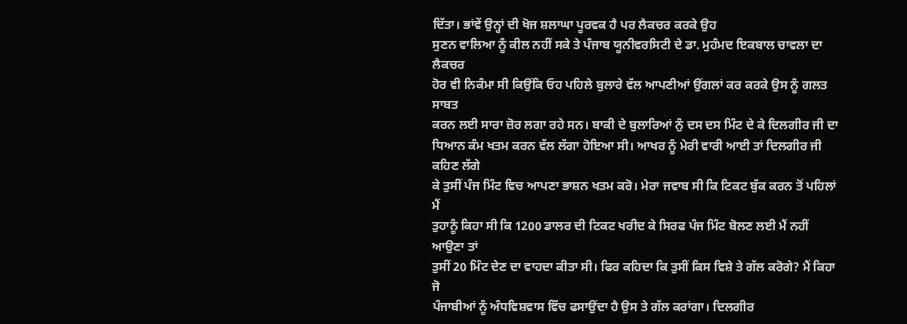ਦਿੱਤਾ। ਭਾਂਵੇਂ ਉਨ੍ਹਾਂ ਦੀ ਖੋਜ ਸ਼ਲਾਘਾ ਪੂਰਵਕ ਹੈ ਪਰ ਲੈਕਚਰ ਕਰਕੇ ਉਹ
ਸੁਣਨ ਵਾਲਿਆ ਨੂੰ ਕੀਲ ਨਹੀਂ ਸਕੇ ਤੇ ਪੰਜਾਬ ਯੂਨੀਵਰਸਿਟੀ ਦੇ ਡਾ. ਮੁਹੰਮਦ ਇਕਬਾਲ ਚਾਵਲਾ ਦਾ ਲੈਕਚਰ
ਹੋਰ ਵੀ ਨਿਕੰਮਾ ਸੀ ਕਿਉਂਕਿ ਓਹ ਪਹਿਲੇ ਬੁਲਾਰੇ ਵੱਲ ਆਪਣੀਆਂ ਉਂਗਲਾਂ ਕਰ ਕਰਕੇ ਉਸ ਨੂੰ ਗਲਤ ਸਾਬਤ
ਕਰਨ ਲਈ ਸਾਰਾ ਜ਼ੋਰ ਲਗਾ ਰਹੇ ਸਨ। ਬਾਕੀ ਦੇ ਬੁਲਾਰਿਆਂ ਨੁੰ ਦਸ ਦਸ ਮਿੰਟ ਦੇ ਕੇ ਦਿਲਗੀਰ ਜੀ ਦਾ
ਧਿਆਨ ਕੰਮ ਖਤਮ ਕਰਨ ਵੱਲ ਲੱਗਾ ਹੋਇਆ ਸੀ। ਆਖਰ ਨੂੰ ਮੇਰੀ ਵਾਰੀ ਆਈ ਤਾਂ ਦਿਲਗੀਰ ਜੀ ਕਹਿਣ ਲੱਗੇ
ਕੇ ਤੁਸੀਂ ਪੰਜ ਮਿੰਟ ਵਿਚ ਆਪਣਾ ਭਾਸ਼ਨ ਖਤਮ ਕਰੋ। ਮੇਰਾ ਜਵਾਬ ਸੀ ਕਿ ਟਿਕਟ ਬੁੱਕ ਕਰਨ ਤੋਂ ਪਹਿਲਾਂ ਮੈਂ
ਤੁਹਾਨੂੰ ਕਿਹਾ ਸੀ ਕਿ 1200 ਡਾਲਰ ਦੀ ਟਿਕਟ ਖਰੀਦ ਕੇ ਸਿਰਫ ਪੰਜ ਮਿੰਟ ਬੋਲਣ ਲਈ ਮੈਂ ਨਹੀਂ ਆਉਣਾ ਤਾਂ
ਤੁਸੀਂ 20 ਮਿੰਟ ਦੇਣ ਦਾ ਵਾਹਦਾ ਕੀਤਾ ਸੀ। ਫਿਰ ਕਹਿਦਾ ਕਿ ਤੁਸੀਂ ਕਿਸ ਵਿਸ਼ੇ ਤੇ ਗੱਲ ਕਰੋਗੇ? ਮੈਂ ਕਿਹਾ ਜੋ
ਪੰਜਾਬੀਆਂ ਨੂੰ ਅੰਧਵਿਸ਼ਵਾਸ ਵਿੱਚ ਫਸਾਉਂਦਾ ਹੈ ਉਸ ਤੇ ਗੱਲ ਕਰਾਂਗਾ। ਦਿਲਗੀਰ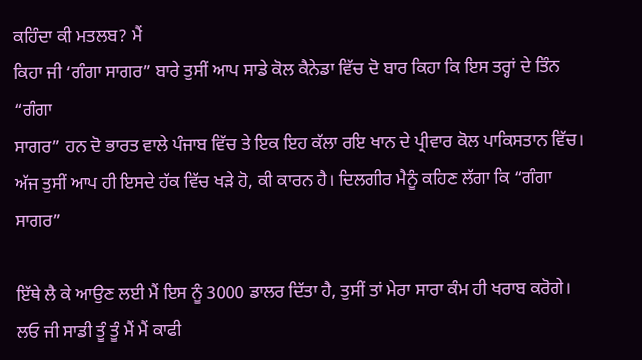ਕਹਿੰਦਾ ਕੀ ਮਤਲਬ? ਮੈਂ
ਕਿਹਾ ਜੀ ‘ਗੰਗਾ ਸਾਗਰ” ਬਾਰੇ ਤੁਸੀਂ ਆਪ ਸਾਡੇ ਕੋਲ ਕੈਨੇਡਾ ਵਿੱਚ ਦੋ ਬਾਰ ਕਿਹਾ ਕਿ ਇਸ ਤਰ੍ਹਾਂ ਦੇ ਤਿੰਨ “ਗੰਗਾ
ਸਾਗਰ” ਹਨ ਦੋ ਭਾਰਤ ਵਾਲੇ ਪੰਜਾਬ ਵਿੱਚ ਤੇ ਇਕ ਇਹ ਕੱਲਾ ਰਇ ਖਾਨ ਦੇ ਪ੍ਰੀਵਾਰ ਕੋਲ ਪਾਕਿਸਤਾਨ ਵਿੱਚ।
ਅੱਜ ਤੁਸੀਂ ਆਪ ਹੀ ਇਸਦੇ ਹੱਕ ਵਿੱਚ ਖੜੇ ਹੋ, ਕੀ ਕਾਰਨ ਹੈ। ਦਿਲਗੀਰ ਮੈਨੂੰ ਕਹਿਣ ਲੱਗਾ ਕਿ “ਗੰਗਾ ਸਾਗਰ”

ਇੱਥੇ ਲੈ ਕੇ ਆਉਣ ਲਈ ਮੈਂ ਇਸ ਨੂੰ 3000 ਡਾਲਰ ਦਿੱਤਾ ਹੈ, ਤੁਸੀਂ ਤਾਂ ਮੇਰਾ ਸਾਰਾ ਕੰਮ ਹੀ ਖਰਾਬ ਕਰੋਗੇ।
ਲਓ ਜੀ ਸਾਡੀ ਤੂੰ ਤੂੰ ਮੈਂ ਮੈਂ ਕਾਫੀ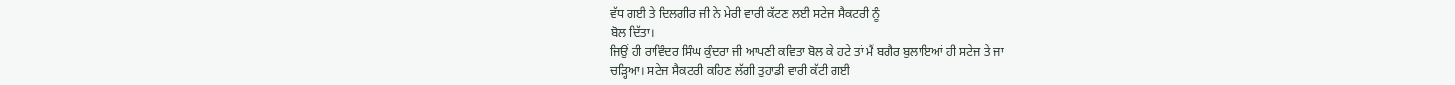ਵੱਧ ਗਈ ਤੇ ਦਿਲਗੀਰ ਜੀ ਨੇ ਮੇਰੀ ਵਾਰੀ ਕੱਟਣ ਲਈ ਸਟੇਜ ਸੈਕਟਰੀ ਨੂੰ
ਬੋਲ ਦਿੱਤਾ।
ਜਿਉਂ ਹੀ ਰਾਵਿੰਦਰ ਸਿੰਘ ਕੁੰਦਰਾ ਜੀ ਆਪਣੀ ਕਵਿਤਾ ਬੋਲ ਕੇ ਹਟੇ ਤਾਂ ਮੈਂ ਬਗੈਰ ਬੁਲਾਇਆਂ ਹੀ ਸਟੇਜ ਤੇ ਜਾ
ਚੜ੍ਹਿਆ। ਸਟੇਜ ਸੈਕਟਰੀ ਕਹਿਣ ਲੱਗੀ ਤੁਹਾਡੀ ਵਾਰੀ ਕੱਟੀ ਗਈ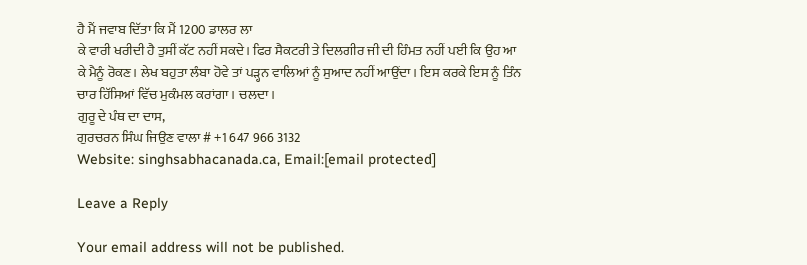ਹੈ ਮੈਂ ਜਵਾਬ ਦਿੱਤਾ ਕਿ ਮੈਂ 1200 ਡਾਲਰ ਲਾ
ਕੇ ਵਾਰੀ ਖਰੀਦੀ ਹੈ ਤੁਸੀਂ ਕੱਟ ਨਹੀਂ ਸਕਦੇ। ਫਿਰ ਸੈਕਟਰੀ ਤੇ ਦਿਲਗੀਰ ਜੀ ਦੀ ਹਿੰਮਤ ਨਹੀਂ ਪਈ ਕਿ ਉਹ ਆ
ਕੇ ਮੈਨੂੰ ਰੋਕਣ। ਲੇਖ ਬਹੁਤਾ ਲੰਬਾ ਹੋਵੇ ਤਾਂ ਪੜ੍ਹਨ ਵਾਲਿਆਂ ਨੂੰ ਸੁਆਦ ਨਹੀਂ ਆਉਂਦਾ। ਇਸ ਕਰਕੇ ਇਸ ਨੂੰ ਤਿੰਨ
ਚਾਰ ਹਿੱਸਿਆਂ ਵਿੱਚ ਮੁਕੰਮਲ ਕਰਾਂਗਾ। ਚਲਦਾ।
ਗੁਰੂ ਦੇ ਪੰਥ ਦਾ ਦਾਸ,
ਗੁਰਚਰਨ ਸਿੰਘ ਜਿਉਣ ਵਾਲਾ # +1 647 966 3132
Website: singhsabhacanada.ca, Email:[email protected]

Leave a Reply

Your email address will not be published.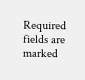Required fields are marked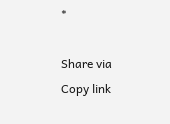*

Share via
Copy link